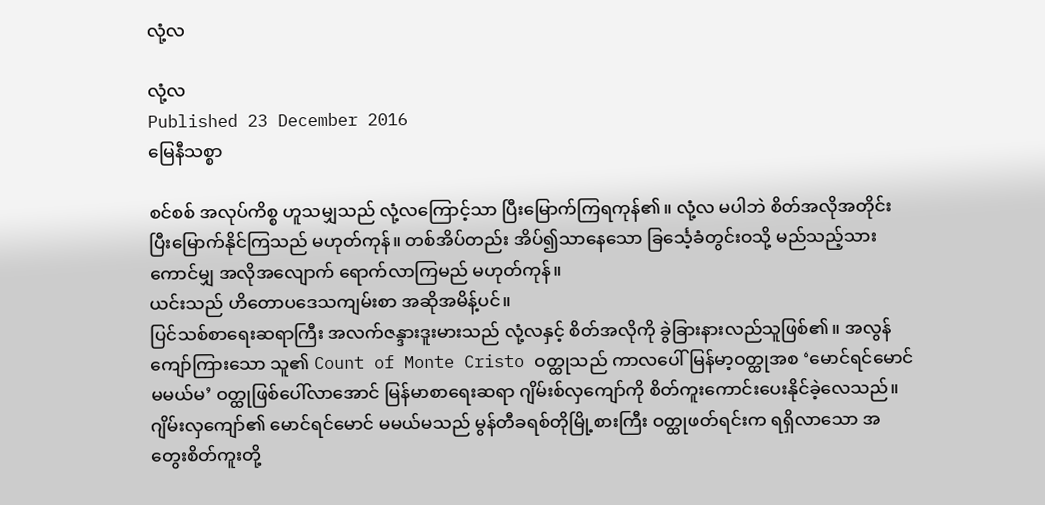လုံ့လ

လုံ့လ
Published 23 December 2016
မြေနီသစ္စာ

စင်စစ် အလုပ်ကိစ္စ ဟူသမျှသည် လုံ့လကြောင့်သာ ပြီးမြောက်ကြရကုန်၏။ လုံ့လ မပါဘဲ စိတ်အလိုအတိုင်း ပြီးမြောက်နိုင်ကြသည် မဟုတ်ကုန်။ တစ်အိပ်တည်း အိပ်၍သာနေသော ခြင်္သေ့ခံတွင်းဝသို့ မည်သည့်သားကောင်မျှ အလိုအလျောက် ရောက်လာကြမည် မဟုတ်ကုန်။
ယင်းသည် ဟိတောပဒေသကျမ်းစာ အဆိုအမိန့်ပင်။
ပြင်သစ်စာရေးဆရာကြီး အလက်ဇန္ဒားဒူးမားသည် လုံ့လနှင့် စိတ်အလိုကို ခွဲခြားနားလည်သူဖြစ်၏။ အလွန်ကျော်ကြားသော သူ၏ Count of Monte Cristo ဝတ္ထုသည် ကာလပေါ် မြန်မာ့ဝတ္ထုအစ ‘မောင်ရင်မောင် မမယ်မ’ ဝတ္ထုဖြစ်ပေါ်လာအောင် မြန်မာစာရေးဆရာ ဂျိမ်းစ်လှကျော်ကို စိတ်ကူးကောင်းပေးနိုင်ခဲ့လေသည်။ ဂျိမ်းလှကျော်၏ မောင်ရင်မောင် မမယ်မသည် မွန်တီခရစ်တိုမြို့စားကြီး ဝတ္ထုဖတ်ရင်းက ရရှိလာသော အတွေးစိတ်ကူးတို့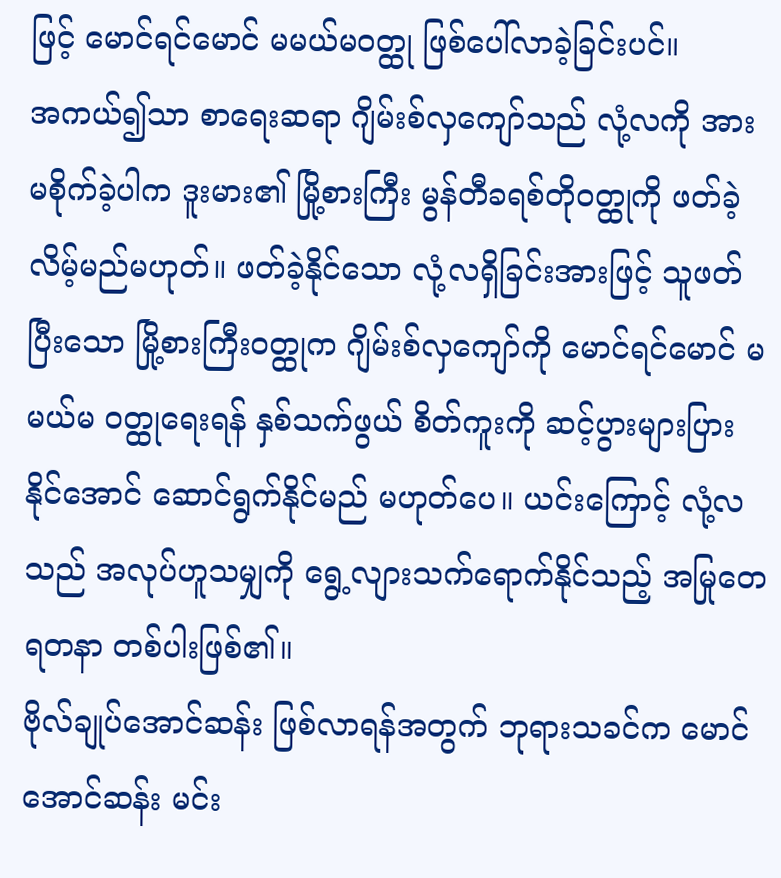ဖြင့် မောင်ရင်မောင် မမယ်မဝတ္ထု ဖြစ်ပေါ်လာခဲ့ခြင်းပင်။
အကယ်၍သာ စာရေးဆရာ ဂျိမ်းစ်လှကျော်သည် လုံ့လကို အားမစိုက်ခဲ့ပါက ဒူးမား၏ မြို့စားကြီး မွန်တီခရစ်တိုဝတ္ထုကို ဖတ်ခဲ့လိမ့်မည်မဟုတ်။ ဖတ်ခဲ့နိုင်သော လုံ့လရှိခြင်းအားဖြင့် သူဖတ်ပြီးသော မြို့စားကြီးဝတ္ထုက ဂျိမ်းစ်လှကျော်ကို မောင်ရင်မောင် မမယ်မ ဝတ္ထုရေးရန် နှစ်သက်ဖွယ် စိတ်ကူးကို ဆင့်ပွားများပြားနိုင်အောင် ဆောင်ရွက်နိုင်မည် မဟုတ်ပေ။ ယင်းကြောင့် လုံ့လသည် အလုပ်ဟူသမျှကို ရွေ့လျားသက်ရောက်နိုင်သည့် အမြုတေရတနာ တစ်ပါးဖြစ်၏။
ဗိုလ်ချုပ်အောင်ဆန်း ဖြစ်လာရန်အတွက် ဘုရားသခင်က မောင်အောင်ဆန်း မင်း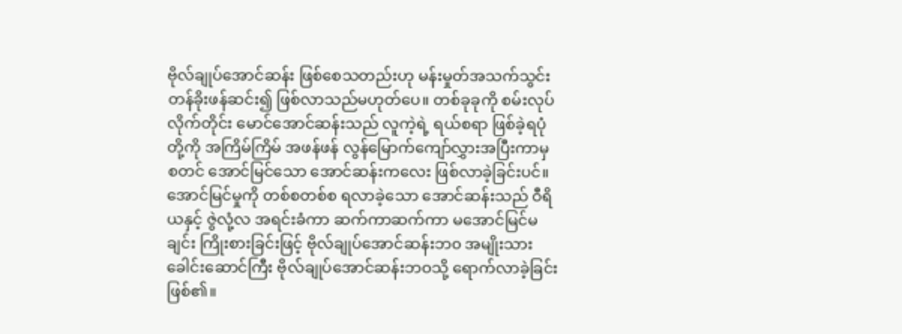ဗိုလ်ချုပ်အောင်ဆန်း ဖြစ်စေသတည်းဟု မန်းမှုတ်အသက်သွင်း တန်ခိုးဖန်ဆင်း၍ ဖြစ်လာသည်မဟုတ်ပေ။ တစ်ခုခုကို စမ်းလုပ်လိုက်တိုင်း မောင်အောင်ဆန်းသည် လူကဲ့ရဲ့ ရယ်စရာ ဖြစ်ခဲ့ရပုံတို့ကို အကြိမ်ကြိမ် အဖန်ဖန် လွန်မြောက်ကျော်လွှားအပြီးကာမှ စတင် အောင်မြင်သော အောင်ဆန်းကလေး ဖြစ်လာခဲ့ခြင်းပင်။
အောင်မြင်မှုကို တစ်စတစ်စ ရလာခဲ့သော အောင်ဆန်းသည် ဝီရိယနှင့် ဇွဲလုံ့လ အရင်းခံကာ ဆက်ကာဆက်ကာ မအောင်မြင်မချင်း ကြိုးစားခြင်းဖြင့် ဗိုလ်ချုပ်အောင်ဆန်းဘ၀ အမျိုးသားခေါင်းဆောင်ကြီး ဗိုလ်ချုပ်အောင်ဆန်းဘဝသို့ ရောက်လာခဲ့ခြင်းဖြစ်၏။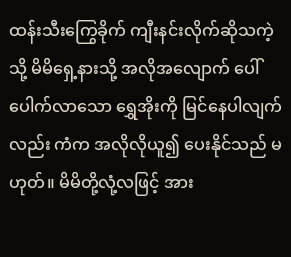ထန်းသီးကြွေခိုက် ကျီးနင်းလိုက်ဆိုသကဲ့သို့ မိမိရှေ့နားသို့ အလိုအလျောက် ပေါ်ပေါက်လာသော ရွှေအိုးကို မြင်နေပါလျက်လည်း ကံက အလိုလိုယူ၍ ပေးနိုင်သည် မဟုတ်။ မိမိတို့လုံ့လဖြင့် အား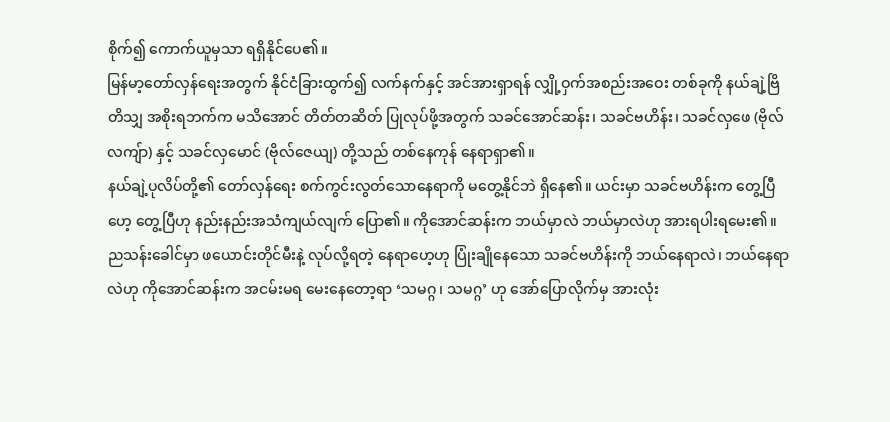စိုက်၍ ကောက်ယူမှသာ ရရှိနိုင်ပေ၏။
မြန်မာ့တော်လှန်ရေးအတွက် နိုင်ငံခြားထွက်၍ လက်နက်နှင့် အင်အားရှာရန် လျှို့ဝှက်အစည်းအဝေး တစ်ခုကို နယ်ချဲ့ဗြိတိသျှ အစိုးရဘက်က မသိအောင် တိတ်တဆိတ် ပြုလုပ်ဖို့အတွက် သခင်အောင်ဆန်း၊ သခင်ဗဟိန်း၊ သခင်လှဖေ (ဗိုလ်လကျ်ာ) နှင့် သခင်လှမောင် (ဗိုလ်ဇေယျ) တို့သည် တစ်နေကုန် နေရာရှာ၏။
နယ်ချဲ့ပုလိပ်တို့၏ တော်လှန်ရေး စက်ကွင်းလွတ်သောနေရာကို မတွေ့နိုင်ဘဲ ရှိနေ၏။ ယင်းမှာ သခင်ဗဟိန်းက တွေ့ပြီဟေ့ တွေ့ပြီဟု နည်းနည်းအသံကျယ်လျက် ပြော၏။ ကိုအောင်ဆန်းက ဘယ်မှာလဲ ဘယ်မှာလဲဟု အားရပါးရမေး၏။ ညသန်းခေါင်မှာ ဖယောင်းတိုင်မီးနဲ့ လုပ်လို့ရတဲ့ နေရာဟေ့ဟု ပြုံးချိုနေသော သခင်ဗဟိန်းကို ဘယ်နေရာလဲ၊ ဘယ်နေရာလဲဟု ကိုအောင်ဆန်းက အငမ်းမရ မေးနေတော့ရာ ‘သမဂ္ဂ၊ သမဂ္ဂ’ ဟု အော်ပြောလိုက်မှ အားလုံး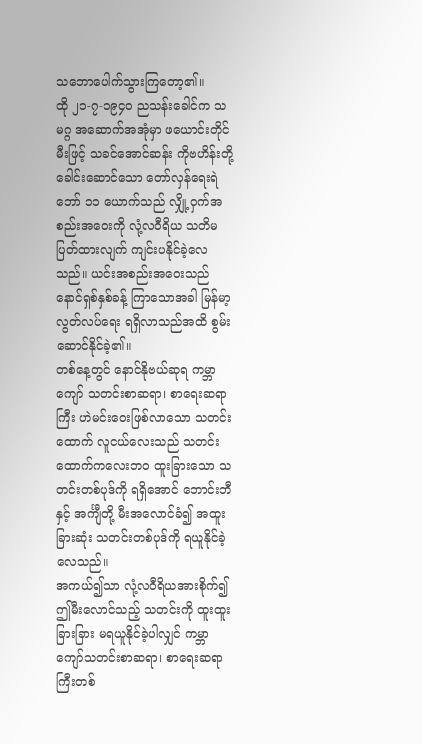သဘောပေါက်သွားကြတော့၏။
ထို ၂၁-၇-၁၉၄၀ ညသန်းခေါင်က သမဂ္ဂ အဆောက်အအုံမှာ ဖယောင်းတိုင်မီးဖြင့် သခင်အောင်ဆန်း ကိုဗဟိန်းတို့ ခေါင်းဆောင်သော တော်လှန်ရေးရဲဘော် ၁၁ ယောက်သည် လျှို့ဝှက်အစည်းအဝေးကို လုံ့လဝီရိယ သတိမပြတ်ထားလျက် ကျင်းပနိုင်ခဲ့လေသည်။ ယင်းအစည်းအဝေးသည် နောင်ရှစ်နှစ်ခန့် ကြာသောအခါ မြန်မာ့လွတ်လပ်ရေး ရရှိလာသည်အထိ စွမ်းဆောင်နိုင်ခဲ့၏။
တစ်နေ့တွင် နောင်နိုဗယ်ဆုရ ကမ္ဘာကျော် သတင်းစာဆရာ၊ စာရေးဆရာကြီး ဟဲမင်းဝေးဖြစ်လာသော သတင်းထောက် လူငယ်လေးသည် သတင်းထောက်ကလေးဘ၀ ထူးခြားသော သတင်းတစ်ပုဒ်ကို ရရှိအောင် ဘောင်းဘီနှင့် အင်္ကျီတို့ မီးအလောင်ခံ၍ အထူးခြားဆုံး သတင်းတစ်ပုဒ်ကို ရယူနိုင်ခဲ့လေသည်။
အကယ်၍သာ လုံ့လဝီရိယအားစိုက်၍ ဤမီးလောင်သည့် သတင်းကို ထူးထူးခြားခြား မရယူနိုင်ခဲ့ပါလျှင် ကမ္ဘာကျော်သတင်းစာဆရာ၊ စာရေးဆရာကြီးတစ်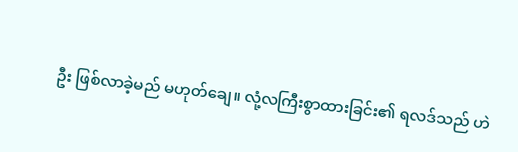ဦး ဖြစ်လာခဲ့မည် မဟုတ်ချေ။ လုံ့လကြီးစွာထားခြင်း၏ ရလဒ်သည် ဟဲ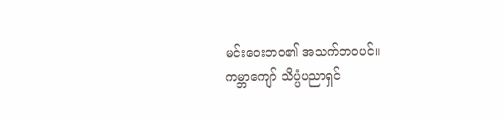မင်းဝေးဘဝ၏ အသက်ဘဝပင်။
ကမ္ဘာကျော် သိပ္ပံပညာရှင်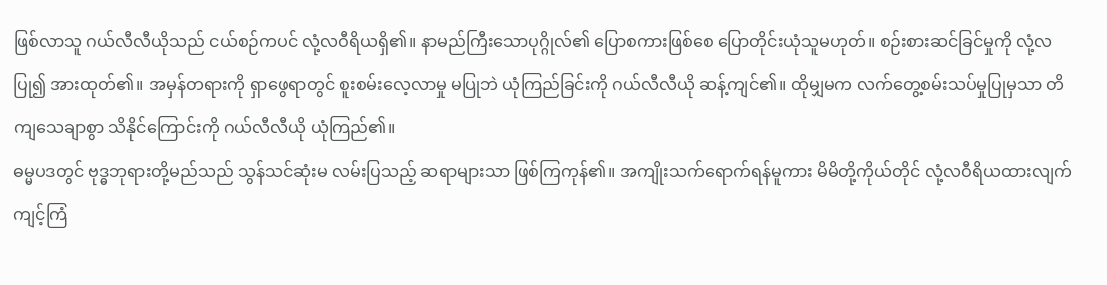ဖြစ်လာသူ ဂယ်လီလီယိုသည် ငယ်စဉ်ကပင် လုံ့လဝီရိယရှိ၏။ နာမည်ကြီးသောပုဂ္ဂိုလ်၏ ပြောစကားဖြစ်စေ ပြောတိုင်းယုံသူမဟုတ်။ စဉ်းစားဆင်ခြင်မှုကို လုံ့လပြု၍ အားထုတ်၏။ အမှန်တရားကို ရှာဖွေရာတွင် စူးစမ်းလေ့လာမှု မပြုဘဲ ယုံကြည်ခြင်းကို ဂယ်လီလီယို ဆန့်ကျင်၏။ ထိုမျှမက လက်တွေ့စမ်းသပ်မှုပြုမှသာ တိကျသေချာစွာ သိနိုင်ကြောင်းကို ဂယ်လီလီယို ယုံကြည်၏။
ဓမ္မပဒတွင် ဗုဒ္ဓဘုရားတို့မည်သည် သွန်သင်ဆုံးမ လမ်းပြသည့် ဆရာများသာ ဖြစ်ကြကုန်၏။ အကျိုးသက်ရောက်ရန်မူကား မိမိတို့ကိုယ်တိုင် လုံ့လဝီရိယထားလျက် ကျင့်ကြံ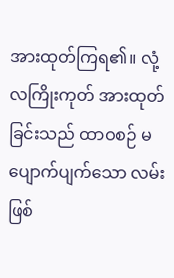အားထုတ်ကြရ၏။ လုံ့လကြိုးကုတ် အားထုတ်ခြင်းသည် ထာဝစဉ် မပျောက်ပျက်သော လမ်းဖြစ်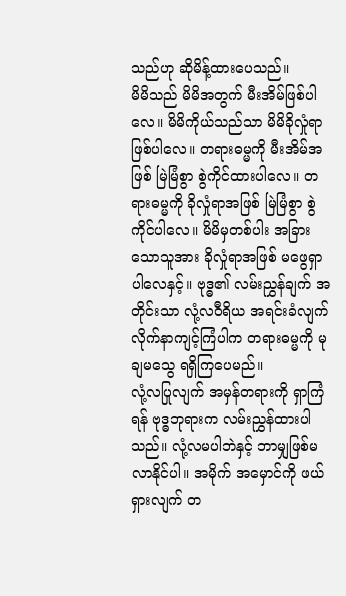သည်ဟု ဆိုမိန့်ထားပေသည်။
မိမိသည် မိမိအတွက် မီးအိမ်ဖြစ်ပါလေ။ မိမိကိုယ်သည်သာ မိမိခိုလှုံရာဖြစ်ပါလေ။ တရားဓမ္မကို မီးအိမ်အဖြစ် မြဲမြံစွာ စွဲကိုင်ထားပါလေ။ တရားဓမ္မကို ခိုလှုံရာအဖြစ် မြဲမြံစွာ စွဲကိုင်ပါလေ။ မိမိမှတစ်ပါး အခြားသောသူအား ခိုလှုံရာအဖြစ် မဖွေရှာပါလေနှင့်။ ဗုဒ္ဓ၏ လမ်းညွှန်ချက် အတိုင်းသာ လုံ့လဝီရိယ အရင်းခံလျက် လိုက်နာကျင့်ကြံပါက တရားဓမ္မကို မုချမသွေ ရရှိကြပေမည်။
လုံ့လပြုလျက် အမှန်တရားကို ရှာကြံရန် ဗုဒ္ဓဘုရားက လမ်းညွှန်ထားပါသည်။ လုံ့လမပါဘဲနှင့် ဘာမျှဖြစ်မလာနိုင်ပါ။ အမိုက် အမှောင်ကို ဖယ်ရှားလျက် တ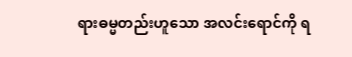ရားဓမ္မတည်းဟူသော အလင်းရောင်ကို ရ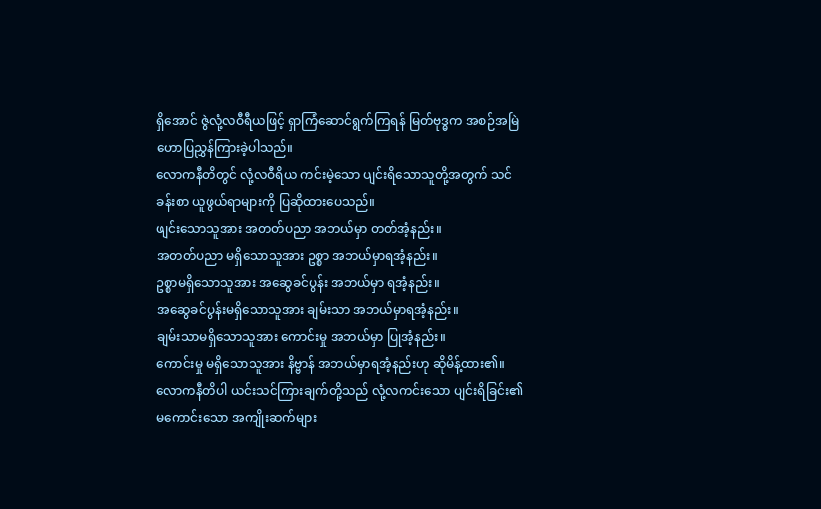ရှိအောင် ဇွဲလုံ့လဝီရီယဖြင့် ရှာကြံဆောင်ရွက်ကြရန် မြတ်ဗုဒ္ဓက အစဉ်အမြဲ ဟောပြညွှန်ကြားခဲ့ပါသည်။
လောကနီတိတွင် လုံ့လဝီရိယ ကင်းမဲ့သော ပျင်းရိသောသူတို့အတွက် သင်ခန်းစာ ယူဖွယ်ရာများကို ပြဆိုထားပေသည်။
ဖျင်းသောသူအား အတတ်ပညာ အဘယ်မှာ တတ်အံ့နည်း။
အတတ်ပညာ မရှိသောသူအား ဥစ္စာ အဘယ်မှာရအံ့နည်း။
ဥစ္စာမရှိသောသူအား အဆွေခင်ပွန်း အဘယ်မှာ ရအံ့နည်း။
အဆွေခင်ပွန်းမရှိသောသူအား ချမ်းသာ အဘယ်မှာရအံ့နည်း။
ချမ်းသာမရှိသောသူအား ကောင်းမှု အဘယ်မှာ ပြုအံ့နည်း။
ကောင်းမှု မရှိသောသူအား နိဗ္ဗာန် အဘယ်မှာရအံ့နည်းဟု ဆိုမိန့်ထား၏။
လောကနီတိပါ ယင်းသင်ကြားချက်တို့သည် လုံ့လကင်းသော ပျင်းရိခြင်း၏ မကောင်းသော အကျိုးဆက်များ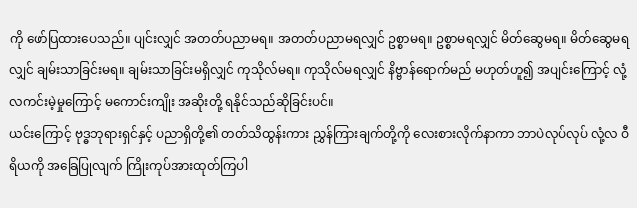ကို ဖော်ပြထားပေသည်။ ပျင်းလျှင် အတတ်ပညာမရ။ အတတ်ပညာမရလျှင် ဥစ္စာမရ။ ဥစ္စာမရလျှင် မိတ်ဆွေမရ။ မိတ်ဆွေမရလျှင် ချမ်းသာခြင်းမရ။ ချမ်းသာခြင်းမရှိလျှင် ကုသိုလ်မရ။ ကုသိုလ်မရလျှင် နိဗ္ဗာန်ရောက်မည် မဟုတ်ဟူ၍ အပျင်းကြောင့် လုံ့လကင်းမဲ့မှုကြောင့် မကောင်းကျိုး အဆိုးတို့ ရနိုင်သည်ဆိုခြင်းပင်။
ယင်းကြောင့် ဗုဒ္ဓဘုရားရှင်နှင့် ပညာရှိတို့၏ တတ်သိထွန်းကား ညွှန်ကြားချက်တို့ကို လေးစားလိုက်နာကာ ဘာပဲလုပ်လုပ် လုံ့လ ဝီရိယကို အခြေပြုလျက် ကြိုးကုပ်အားထုတ်ကြပါ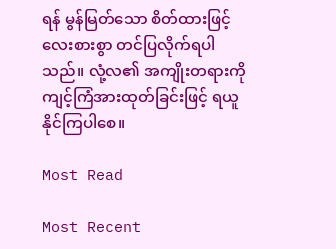ရန် မွန်မြတ်သော စိတ်ထားဖြင့် လေးစားစွာ တင်ပြလိုက်ရပါသည်။ လုံ့လ၏ အကျိုးတရားကို ကျင့်ကြံအားထုတ်ခြင်းဖြင့် ရယူနိုင်ကြပါစေ။

Most Read

Most Recent